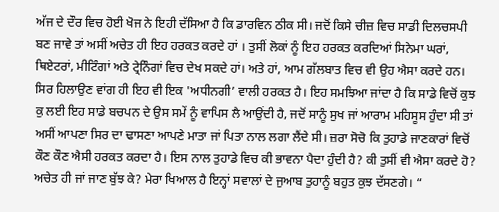ਅੱਜ ਦੇ ਦੌਰ ਵਿਚ ਹੋਈ ਖੋਜ ਨੇ ਇਹੀ ਦੱਸਿਆ ਹੈ ਕਿ ਡਾਰਵਿਨ ਠੀਕ ਸੀ। ਜਦੋਂ ਕਿਸੇ ਚੀਜ਼ ਵਿਚ ਸਾਡੀ ਦਿਲਚਸਪੀ ਬਣ ਜਾਵੇ ਤਾਂ ਅਸੀਂ ਅਚੇਤ ਹੀ ਇਹ ਹਰਕਤ ਕਰਦੇ ਹਾਂ । ਤੁਸੀਂ ਲੋਕਾਂ ਨੂੰ ਇਹ ਹਰਕਤ ਕਰਦਿਆਂ ਸਿਨੇਮਾ ਘਰਾਂ, ਥਿਏਟਰਾਂ, ਮੀਟਿੰਗਾਂ ਅਤੇ ਟ੍ਰੇਨਿੰਗਾਂ ਵਿਚ ਦੇਖ ਸਕਦੇ ਹਾਂ। ਅਤੇ ਹਾਂ, ਆਮ ਗੱਲਬਾਤ ਵਿਚ ਵੀ ਉਹ ਐਸਾ ਕਰਦੇ ਹਨ। ਸਿਰ ਹਿਲਾਉਣ ਵਾਂਗ ਹੀ ਇਹ ਵੀ ਇਕ 'ਅਧੀਨਗੀ’ ਵਾਲੀ ਹਰਕਤ ਹੈ। ਇਹ ਸਮਝਿਆ ਜਾਂਦਾ ਹੈ ਕਿ ਸਾਡੇ ਵਿਚੋਂ ਕੁਝ ਕੁ ਲਈ ਇਹ ਸਾਡੇ ਬਚਪਨ ਦੇ ਉਸ ਸਮੇਂ ਨੂੰ ਵਾਪਿਸ ਲੈ ਆਉਂਦੀ ਹੈ, ਜਦੋਂ ਸਾਨੂੰ ਸੁਖ ਜਾਂ ਆਰਾਮ ਮਹਿਸੂਸ ਹੁੰਦਾ ਸੀ ਤਾਂ ਅਸੀਂ ਆਪਣਾ ਸਿਰ ਦਾ ਢਾਸਣਾ ਆਪਣੇ ਮਾਤਾ ਜਾਂ ਪਿਤਾ ਨਾਲ ਲਗਾ ਲੈਂਦੇ ਸੀ। ਜ਼ਰਾ ਸੋਚੋ ਕਿ ਤੁਹਾਡੇ ਜਾਣਕਾਰਾਂ ਵਿਚੋਂ ਕੌਣ ਕੌਣ ਐਸੀ ਹਰਕਤ ਕਰਦਾ ਹੈ। ਇਸ ਨਾਲ ਤੁਹਾਡੇ ਵਿਚ ਕੀ ਭਾਵਨਾ ਪੈਦਾ ਹੁੰਦੀ ਹੈ? ਕੀ ਤੁਸੀਂ ਵੀ ਐਸਾ ਕਰਦੇ ਹੋ? ਅਚੇਤ ਹੀ ਜਾਂ ਜਾਣ ਬੁੱਝ ਕੇ? ਮੇਰਾ ਖਿਆਲ ਹੈ ਇਨ੍ਹਾਂ ਸਵਾਲਾਂ ਦੇ ਜੁਆਬ ਤੁਹਾਨੂੰ ਬਹੁਤ ਕੁਝ ਦੱਸਣਗੇ। “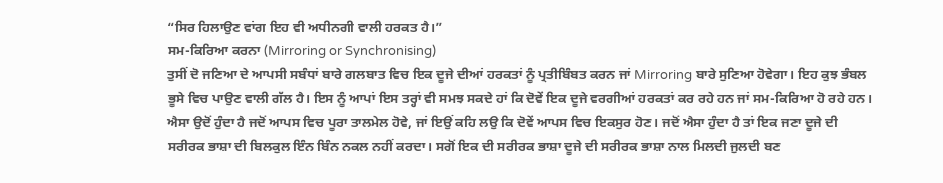“ਸਿਰ ਹਿਲਾਉਣ ਵਾਂਗ ਇਹ ਵੀ ਅਧੀਨਗੀ ਵਾਲੀ ਹਰਕਤ ਹੈ।”
ਸਮ-ਕਿਰਿਆ ਕਰਨਾ (Mirroring or Synchronising)
ਤੁਸੀਂ ਦੋ ਜਣਿਆ ਦੇ ਆਪਸੀ ਸਬੰਧਾਂ ਬਾਰੇ ਗਲਬਾਤ ਵਿਚ ਇਕ ਦੂਜੇ ਦੀਆਂ ਹਰਕਤਾਂ ਨੂੰ ਪ੍ਰਤੀਬਿੰਬਤ ਕਰਨ ਜਾਂ Mirroring ਬਾਰੇ ਸੁਣਿਆ ਹੋਵੇਗਾ। ਇਹ ਕੁਝ ਭੰਬਲ ਭੂਸੇ ਵਿਚ ਪਾਉਣ ਵਾਲੀ ਗੱਲ ਹੈ। ਇਸ ਨੂੰ ਆਪਾਂ ਇਸ ਤਰ੍ਹਾਂ ਵੀ ਸਮਝ ਸਕਦੇ ਹਾਂ ਕਿ ਦੋਵੇਂ ਇਕ ਦੂਜੇ ਵਰਗੀਆਂ ਹਰਕਤਾਂ ਕਰ ਰਹੇ ਹਨ ਜਾਂ ਸਮ-ਕਿਰਿਆ ਹੋ ਰਹੇ ਹਨ। ਐਸਾ ਉਦੋਂ ਹੁੰਦਾ ਹੈ ਜਦੋਂ ਆਪਸ ਵਿਚ ਪੂਰਾ ਤਾਲਮੇਲ ਹੋਵੇ, ਜਾਂ ਇਉਂ ਕਹਿ ਲਉ ਕਿ ਦੋਵੇਂ ਆਪਸ ਵਿਚ ਇਕਸੁਰ ਹੋਣ। ਜਦੋਂ ਐਸਾ ਹੁੰਦਾ ਹੈ ਤਾਂ ਇਕ ਜਣਾ ਦੂਜੇ ਦੀ ਸਰੀਰਕ ਭਾਸ਼ਾ ਦੀ ਬਿਲਕੁਲ ਇੰਨ ਬਿੰਨ ਨਕਲ ਨਹੀਂ ਕਰਦਾ। ਸਗੋਂ ਇਕ ਦੀ ਸਰੀਰਕ ਭਾਸ਼ਾ ਦੂਜੇ ਦੀ ਸਰੀਰਕ ਭਾਸ਼ਾ ਨਾਲ ਮਿਲਦੀ ਜੁਲਦੀ ਬਣ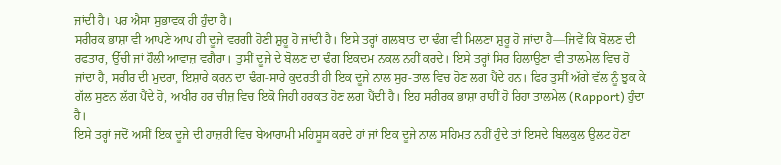ਜਾਂਦੀ ਹੈ। ਪਰ ਐਸਾ ਸੁਭਾਵਕ ਹੀ ਹੁੰਦਾ ਹੈ।
ਸਰੀਰਕ ਭਾਸ਼ਾ ਵੀ ਆਪਣੇ ਆਪ ਹੀ ਦੂਜੇ ਵਰਗੀ ਹੋਣੀ ਸ਼ੁਰੂ ਹੋ ਜਾਂਦੀ ਹੈ। ਇਸੇ ਤਰ੍ਹਾਂ ਗਲਬਾਤ ਦਾ ਢੰਗ ਵੀ ਮਿਲਣਾ ਸ਼ੁਰੂ ਹੋ ਜਾਂਦਾ ਹੈ—ਜਿਵੇਂ ਕਿ ਬੋਲਣ ਦੀ ਰਫਤਾਰ, ਉੱਚੀ ਜਾਂ ਹੌਲੀ ਆਵਾਜ਼ ਵਗੈਰਾ। ਤੁਸੀਂ ਦੂਜੇ ਦੇ ਬੋਲਣ ਦਾ ਢੰਗ ਇਕਦਮ ਨਕਲ ਨਹੀਂ ਕਰਦੇ। ਇਸੇ ਤਰ੍ਹਾਂ ਸਿਰ ਹਿਲਾਉਣਾ ਵੀ ਤਾਲਮੇਲ ਵਿਚ ਹੋ ਜਾਂਦਾ ਹੈ, ਸਰੀਰ ਦੀ ਮੁਦਰਾ, ਇਸ਼ਾਰੇ ਕਰਨ ਦਾ ਢੰਗ-ਸਾਰੇ ਕੁਦਰਤੀ ਹੀ ਇਕ ਦੂਜੇ ਨਾਲ ਸੁਰ-ਤਾਲ ਵਿਚ ਹੋਣ ਲਗ ਪੈਂਦੇ ਹਨ। ਫਿਰ ਤੁਸੀਂ ਅੱਗੇ ਵੱਲ ਨੂੰ ਝੁਕ ਕੇ ਗੱਲ ਸੁਣਨ ਲੱਗ ਪੈਂਦੇ ਹੋ, ਅਖੀਰ ਹਰ ਚੀਜ਼ ਵਿਚ ਇਕੋ ਜਿਹੀ ਹਰਕਤ ਹੋਣ ਲਗ ਪੈਂਦੀ ਹੈ। ਇਹ ਸਰੀਰਕ ਭਾਸ਼ਾ ਰਾਹੀਂ ਹੋ ਰਿਹਾ ਤਾਲਮੇਲ (Rapport) ਹੁੰਦਾ ਹੈ।
ਇਸੇ ਤਰ੍ਹਾਂ ਜਦੋਂ ਅਸੀਂ ਇਕ ਦੂਜੇ ਦੀ ਹਾਜ਼ਰੀ ਵਿਚ ਬੇਆਰਾਮੀ ਮਹਿਸੂਸ ਕਰਦੇ ਹਾਂ ਜਾਂ ਇਕ ਦੂਜੇ ਨਾਲ ਸਹਿਮਤ ਨਹੀਂ ਹੁੰਦੇ ਤਾਂ ਇਸਦੇ ਬਿਲਕੁਲ ਉਲਟ ਹੋਣਾ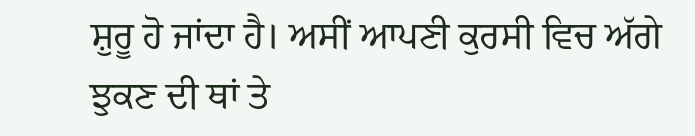ਸ਼ੁਰੂ ਹੋ ਜਾਂਦਾ ਹੈ। ਅਸੀਂ ਆਪਣੀ ਕੁਰਸੀ ਵਿਚ ਅੱਗੇ ਝੁਕਣ ਦੀ ਥਾਂ ਤੇ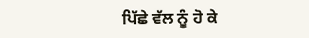ਪਿੱਛੇ ਵੱਲ ਨੂੰ ਹੋ ਕੇ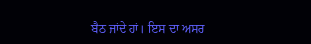ਬੈਠ ਜਾਂਦੇ ਹਾਂ। ਇਸ ਦਾ ਅਸਰ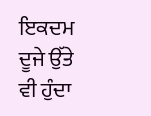ਇਕਦਮ ਦੂਜੇ ਉੱਤੇ ਵੀ ਹੁੰਦਾ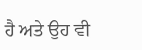ਹੈ ਅਤੇ ਉਹ ਵੀ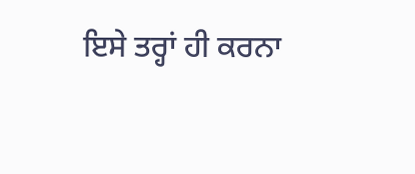ਇਸੇ ਤਰ੍ਹਾਂ ਹੀ ਕਰਨਾ